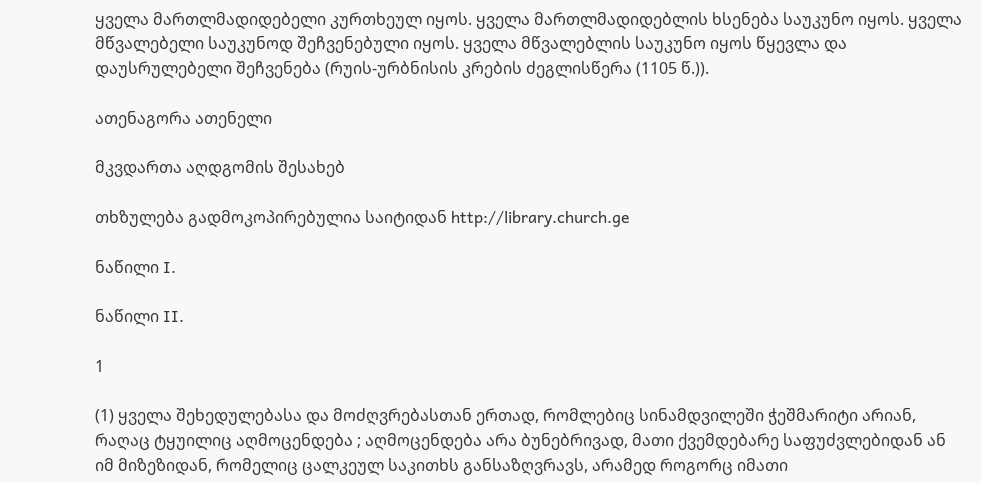ყველა მართლმადიდებელი კურთხეულ იყოს. ყველა მართლმადიდებლის ხსენება საუკუნო იყოს. ყველა მწვალებელი საუკუნოდ შეჩვენებული იყოს. ყველა მწვალებლის საუკუნო იყოს წყევლა და დაუსრულებელი შეჩვენება (რუის-ურბნისის კრების ძეგლისწერა (1105 წ.)).

ათენაგორა ათენელი

მკვდართა აღდგომის შესახებ

თხზულება გადმოკოპირებულია საიტიდან http://library.church.ge

ნაწილი I.

ნაწილი II.

1

(1) ყველა შეხედულებასა და მოძღვრებასთან ერთად, რომლებიც სინამდვილეში ჭეშმარიტი არიან, რაღაც ტყუილიც აღმოცენდება ; აღმოცენდება არა ბუნებრივად, მათი ქვემდებარე საფუძვლებიდან ან იმ მიზეზიდან, რომელიც ცალკეულ საკითხს განსაზღვრავს, არამედ როგორც იმათი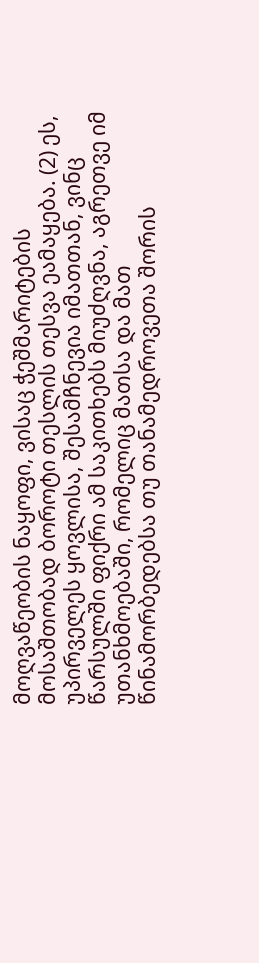მოღვაწეობის ნაყოფი, ვისაც ჭეშმარიტების მოსაშთობად ბოროტი თესლის თესვა ეამაყება. (2) ეს, უპირველეს ყოვლისა, შესამჩნევია იმათთან, ვინც წარსულში ფიქრი ამ საკითხებს მიუძღვნა, აგრეთვე იმ უთანხმოებაში, რომელიც მათსა და მათ წინამორბედებსა თუ თანამედროვეთა შორის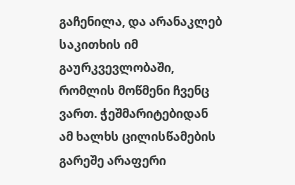გაჩენილა, და არანაკლებ საკითხის იმ გაურკვევლობაში, რომლის მოწმენი ჩვენც ვართ. ჭეშმარიტებიდან ამ ხალხს ცილისწამების გარეშე არაფერი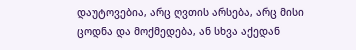დაუტოვებია, არც ღვთის არსება, არც მისი ცოდნა და მოქმედება, ან სხვა აქედან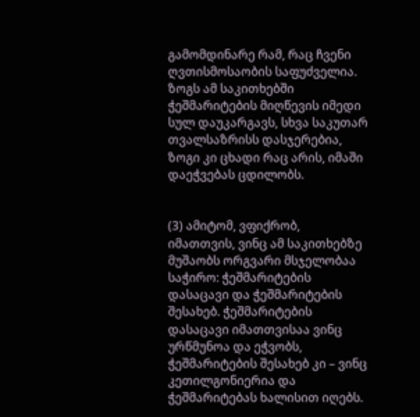გამომდინარე რამ, რაც ჩვენი ღვთისმოსაობის საფუძველია. ზოგს ამ საკითხებში ჭეშმარიტების მიღწევის იმედი სულ დაუკარგავს, სხვა საკუთარ თვალსაზრისს დასჯერებია, ზოგი კი ცხადი რაც არის, იმაში დაეჭვებას ცდილობს.


(3) ამიტომ, ვფიქრობ, იმათთვის, ვინც ამ საკითხებზე მუშაობს ორგვარი მსჯელობაა საჭირო: ჭეშმარიტების დასაცავი და ჭეშმარიტების შესახებ. ჭეშმარიტების დასაცავი იმათთვისაა ვინც ურწმუნოა და ეჭვობს, ჭეშმარიტების შესახებ კი – ვინც კეთილგონიერია და ჭეშმარიტებას ხალისით იღებს.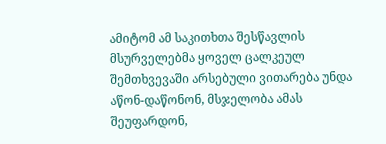ამიტომ ამ საკითხთა შესწავლის მსურველებმა ყოველ ცალკეულ შემთხვევაში არსებული ვითარება უნდა აწონ-დაწონონ, მსჯელობა ამას შეუფარდონ,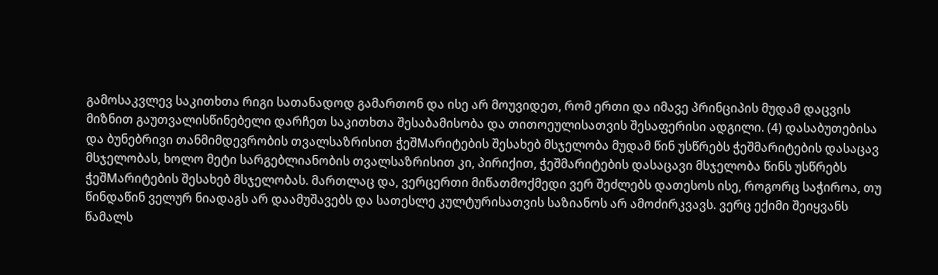გამოსაკვლევ საკითხთა რიგი სათანადოდ გამართონ და ისე არ მოუვიდეთ, რომ ერთი და იმავე პრინციპის მუდამ დაცვის მიზნით გაუთვალისწინებელი დარჩეთ საკითხთა შესაბამისობა და თითოეულისათვის შესაფერისი ადგილი. (4) დასაბუთებისა და ბუნებრივი თანმიმდევრობის თვალსაზრისით ჭეშMარიტების შესახებ მსჯელობა მუდამ წინ უსწრებს ჭეშმარიტების დასაცავ მსჯელობას, ხოლო მეტი სარგებლიანობის თვალსაზრისით კი, პირიქით, ჭეშმარიტების დასაცავი მსჯელობა წინს უსწრებს ჭეშMარიტების შესახებ მსჯელობას. მართლაც და, ვერცერთი მიწათმოქმედი ვერ შეძლებს დათესოს ისე, როგორც საჭიროა, თუ წინდაწინ ველურ ნიადაგს არ დაამუშავებს და სათესლე კულტურისათვის საზიანოს არ ამოძირკვავს. ვერც ექიმი შეიყვანს წამალს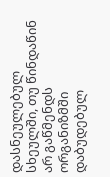დასნეულებულ სხეულში, თუ წინდაწინ არ გაწმენდს ორგანიზმში დაბუდებულ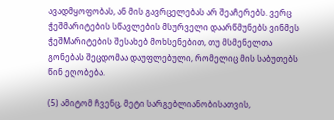ავადმყოფობას, ან მის გავრცელებას არ შეაჩერებს. ვერც ჭეშმარიტების სწავლების მსურველი დაარწმუნებს ვინმეს ჭეშMარიტების შესახებ მოხსენებით, თუ მსმენელთა გონებას შეცდომაა დაუფლებული, რომელიც მის საბუთებს წინ ეღობება.

(5) ამიტომ ჩვენც, მეტი სარგებლიანობისათვის,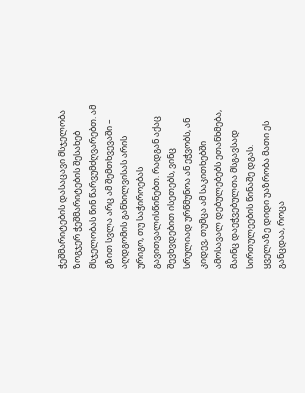ჭეშმარიტების დასაცავი მსჯელობა ზოგჯერ ჭეშმარიტების შესახებ მსჯელობას წინ წარვუმძღვარებთ. ამ გზით სვლა არც ამ შემთხვევაში – აღდგომის განხილვისას არის ურიგო, თუ საჭიროებას გავითვალისწინებთ. რადგან აქაც შევხვდებით ისეთებს, ვინც სრულიად ურწმუნოა ან ეჭვობს, ან კიდევ, თუმცა ამ საკითხებში ამოსავალ დებულებებს ეთანხმება, მაინც დაეჭვებულთა მსგავსად სირთულეების წინაშე დგას. ყველაზე დიდი უაზრობა მათი ეს განცდაა, როცა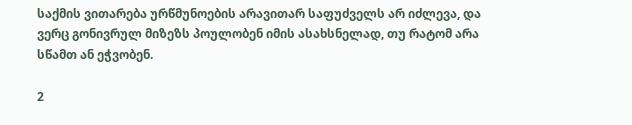საქმის ვითარება ურწმუნოების არავითარ საფუძველს არ იძლევა, და ვერც გონივრულ მიზეზს პოულობენ იმის ასახსნელად, თუ რატომ არა სწამთ ან ეჭვობენ.

2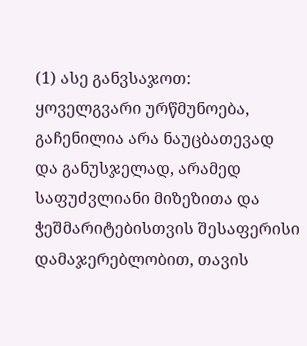(1) ასე განვსაჯოთ: ყოველგვარი ურწმუნოება, გაჩენილია არა ნაუცბათევად და განუსჯელად, არამედ საფუძვლიანი მიზეზითა და ჭეშმარიტებისთვის შესაფერისი დამაჯერებლობით, თავის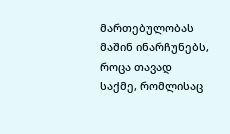მართებულობას მაშინ ინარჩუნებს, როცა თავად საქმე, რომლისაც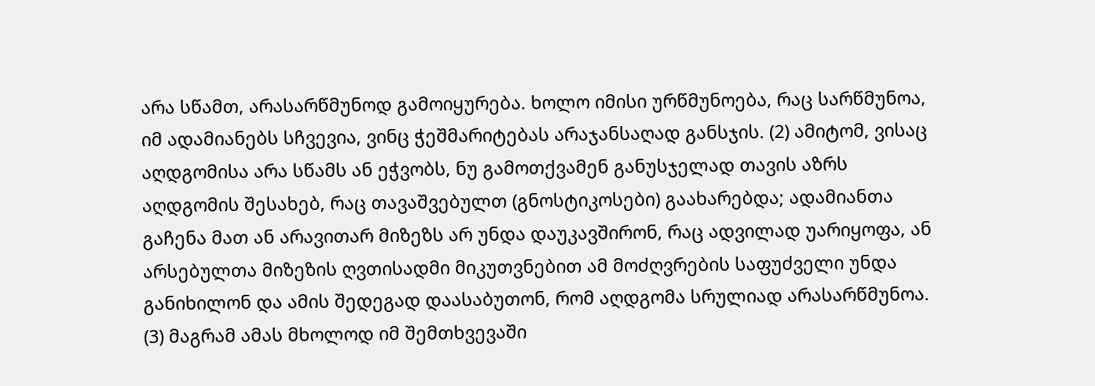არა სწამთ, არასარწმუნოდ გამოიყურება. ხოლო იმისი ურწმუნოება, რაც სარწმუნოა, იმ ადამიანებს სჩვევია, ვინც ჭეშმარიტებას არაჯანსაღად განსჯის. (2) ამიტომ, ვისაც აღდგომისა არა სწამს ან ეჭვობს, ნუ გამოთქვამენ განუსჯელად თავის აზრს აღდგომის შესახებ, რაც თავაშვებულთ (გნოსტიკოსები) გაახარებდა; ადამიანთა გაჩენა მათ ან არავითარ მიზეზს არ უნდა დაუკავშირონ, რაც ადვილად უარიყოფა, ან არსებულთა მიზეზის ღვთისადმი მიკუთვნებით ამ მოძღვრების საფუძველი უნდა განიხილონ და ამის შედეგად დაასაბუთონ, რომ აღდგომა სრულიად არასარწმუნოა. (3) მაგრამ ამას მხოლოდ იმ შემთხვევაში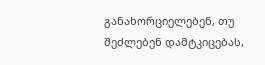განახორციელებენ, თუ შეძლებენ დამტკიცებას,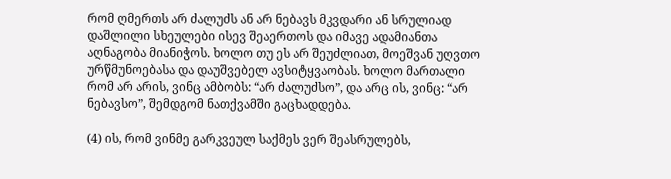რომ ღმერთს არ ძალუძს ან არ ნებავს მკვდარი ან სრულიად დაშლილი სხეულები ისევ შეაერთოს და იმავე ადამიანთა აღნაგობა მიანიჭოს. ხოლო თუ ეს არ შეუძლიათ, მოეშვან უღვთო ურწმუნოებასა და დაუშვებელ ავსიტყვაობას. ხოლო მართალი რომ არ არის, ვინც ამბობს: “არ ძალუძსო”, და არც ის, ვინც: “არ ნებავსო”, შემდგომ ნათქვამში გაცხადდება.

(4) ის, რომ ვინმე გარკვეულ საქმეს ვერ შეასრულებს,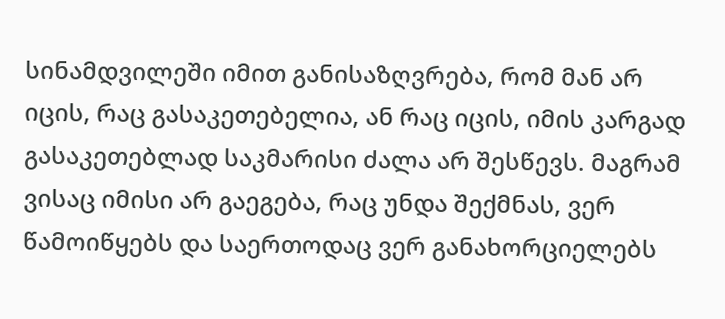სინამდვილეში იმით განისაზღვრება, რომ მან არ იცის, რაც გასაკეთებელია, ან რაც იცის, იმის კარგად გასაკეთებლად საკმარისი ძალა არ შესწევს. მაგრამ ვისაც იმისი არ გაეგება, რაც უნდა შექმნას, ვერ წამოიწყებს და საერთოდაც ვერ განახორციელებს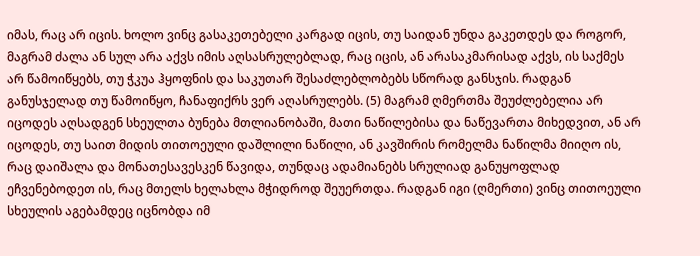იმას, რაც არ იცის. ხოლო ვინც გასაკეთებელი კარგად იცის, თუ საიდან უნდა გაკეთდეს და როგორ, მაგრამ ძალა ან სულ არა აქვს იმის აღსასრულებლად, რაც იცის, ან არასაკმარისად აქვს, ის საქმეს არ წამოიწყებს, თუ ჭკუა ჰყოფნის და საკუთარ შესაძლებლობებს სწორად განსჯის. რადგან განუსჯელად თუ წამოიწყო, ჩანაფიქრს ვერ აღასრულებს. (5) მაგრამ ღმერთმა შეუძლებელია არ იცოდეს აღსადგენ სხეულთა ბუნება მთლიანობაში, მათი ნაწილებისა და ნაწევართა მიხედვით, ან არ იცოდეს, თუ საით მიდის თითოეული დაშლილი ნაწილი, ან კავშირის რომელმა ნაწილმა მიიღო ის, რაც დაიშალა და მონათესავესკენ წავიდა, თუნდაც ადამიანებს სრულიად განუყოფლად ეჩვენებოდეთ ის, რაც მთელს ხელახლა მჭიდროდ შეუერთდა. რადგან იგი (ღმერთი) ვინც თითოეული სხეულის აგებამდეც იცნობდა იმ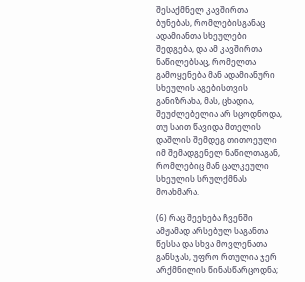შესაქმნელ კავშირთა ბუნებას, რომლებისგანაც ადამიანთა სხეულები შედგება, და ამ კავშირთა ნაწილებსაც, რომელთა გამოყენება მან ადამიანური სხეულის აგებისთვის განიზრახა, მას, ცხადია, შეუძლებელია არ სცოდნოდა, თუ საით წავიდა მთელის დაშლის შემდეგ თითოეული იმ შემადგენელ ნაწილთაგან, რომლებიც მან ცალკეული სხეულის სრულქმნას მოახმარა.

(6) რაც შეეხება ჩვენში ამჟამად არსებულ საგანთა წესსა და სხვა მოვლენათა განსჯას, უფრო რთულია ჯერ არქმნილის წინასწარცოდნა;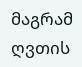მაგრამ ღვთის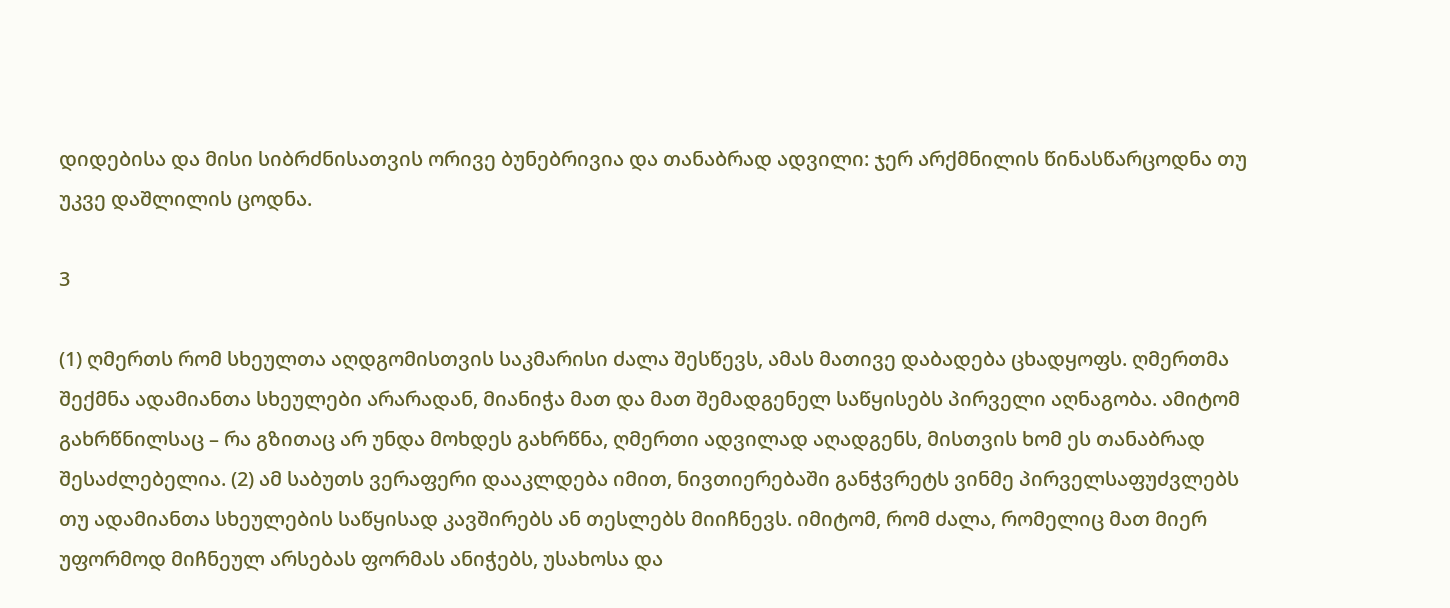დიდებისა და მისი სიბრძნისათვის ორივე ბუნებრივია და თანაბრად ადვილი: ჯერ არქმნილის წინასწარცოდნა თუ უკვე დაშლილის ცოდნა.

3

(1) ღმერთს რომ სხეულთა აღდგომისთვის საკმარისი ძალა შესწევს, ამას მათივე დაბადება ცხადყოფს. ღმერთმა შექმნა ადამიანთა სხეულები არარადან, მიანიჭა მათ და მათ შემადგენელ საწყისებს პირველი აღნაგობა. ამიტომ გახრწნილსაც – რა გზითაც არ უნდა მოხდეს გახრწნა, ღმერთი ადვილად აღადგენს, მისთვის ხომ ეს თანაბრად შესაძლებელია. (2) ამ საბუთს ვერაფერი დააკლდება იმით, ნივთიერებაში განჭვრეტს ვინმე პირველსაფუძვლებს თუ ადამიანთა სხეულების საწყისად კავშირებს ან თესლებს მიიჩნევს. იმიტომ, რომ ძალა, რომელიც მათ მიერ უფორმოდ მიჩნეულ არსებას ფორმას ანიჭებს, უსახოსა და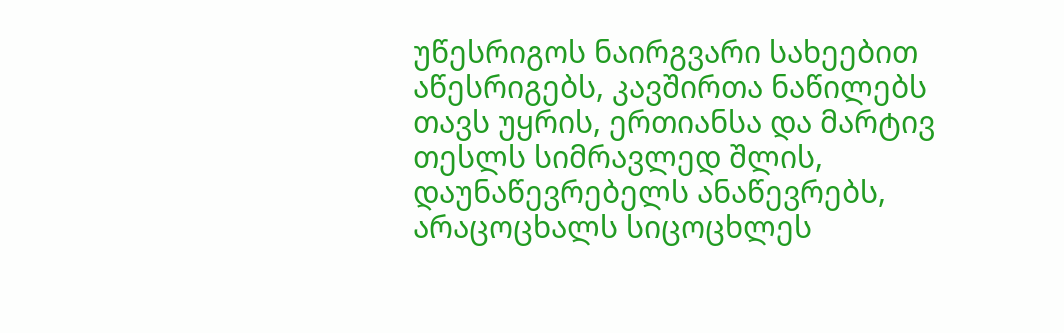უწესრიგოს ნაირგვარი სახეებით აწესრიგებს, კავშირთა ნაწილებს თავს უყრის, ერთიანსა და მარტივ თესლს სიმრავლედ შლის, დაუნაწევრებელს ანაწევრებს, არაცოცხალს სიცოცხლეს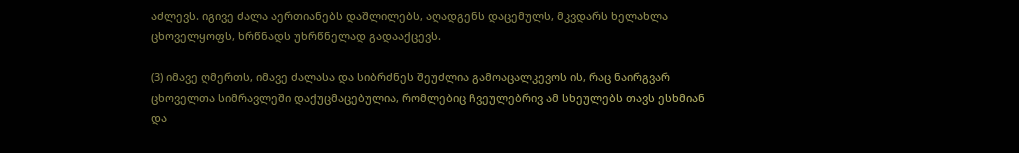აძლევს. იგივე ძალა აერთიანებს დაშლილებს, აღადგენს დაცემულს, მკვდარს ხელახლა ცხოველყოფს, ხრწნადს უხრწნელად გადააქცევს.

(3) იმავე ღმერთს, იმავე ძალასა და სიბრძნეს შეუძლია გამოაცალკევოს ის, რაც ნაირგვარ ცხოველთა სიმრავლეში დაქუცმაცებულია, რომლებიც ჩვეულებრივ ამ სხეულებს თავს ესხმიან და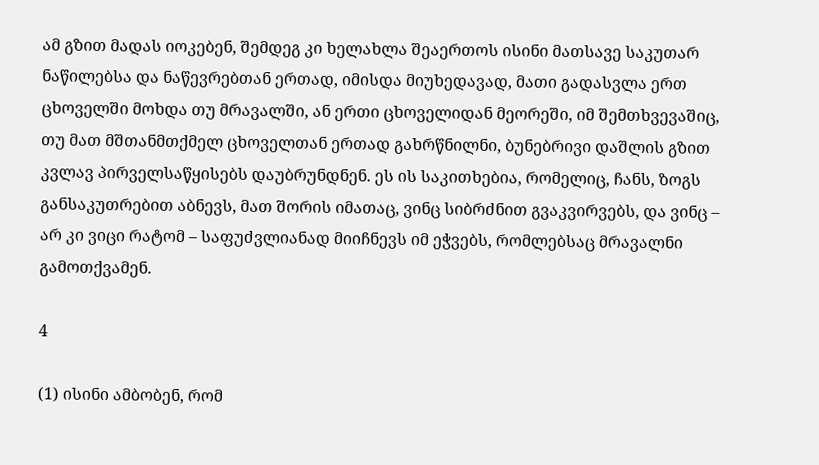ამ გზით მადას იოკებენ, შემდეგ კი ხელახლა შეაერთოს ისინი მათსავე საკუთარ ნაწილებსა და ნაწევრებთან ერთად, იმისდა მიუხედავად, მათი გადასვლა ერთ ცხოველში მოხდა თუ მრავალში, ან ერთი ცხოველიდან მეორეში, იმ შემთხვევაშიც, თუ მათ მშთანმთქმელ ცხოველთან ერთად გახრწნილნი, ბუნებრივი დაშლის გზით კვლავ პირველსაწყისებს დაუბრუნდნენ. ეს ის საკითხებია, რომელიც, ჩანს, ზოგს განსაკუთრებით აბნევს, მათ შორის იმათაც, ვინც სიბრძნით გვაკვირვებს, და ვინც – არ კი ვიცი რატომ – საფუძვლიანად მიიჩნევს იმ ეჭვებს, რომლებსაც მრავალნი გამოთქვამენ.

4

(1) ისინი ამბობენ, რომ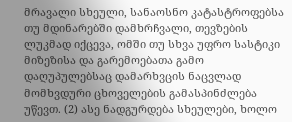მრავალი სხეული, სანაოსნო კატასტროფებსა თუ მდინარებში დამხრჩვალი, თევზების ლუკმად იქცევა, ომში თუ სხვა უფრო სასტიკი მიზეზისა და გარემოებათა გამო დაღუპულებსაც დამარხვცის ნაცვლად მომხვდური ცხოველების გამასპინძლება უწევთ. (2) ასე ნადგურდება სხეულები, ხოლო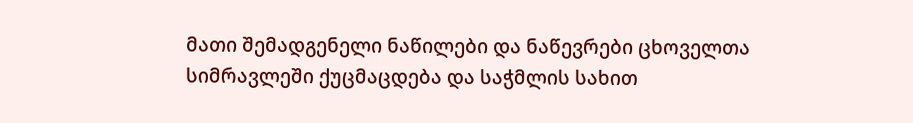მათი შემადგენელი ნაწილები და ნაწევრები ცხოველთა სიმრავლეში ქუცმაცდება და საჭმლის სახით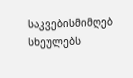საკვებისმიმღებ სხეულებს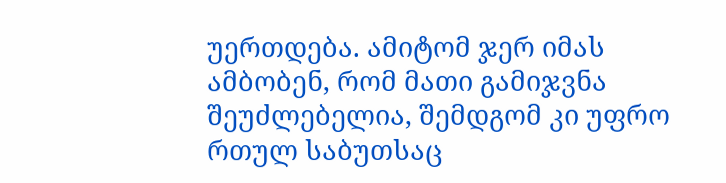უერთდება. ამიტომ ჯერ იმას ამბობენ, რომ მათი გამიჯვნა შეუძლებელია, შემდგომ კი უფრო რთულ საბუთსაც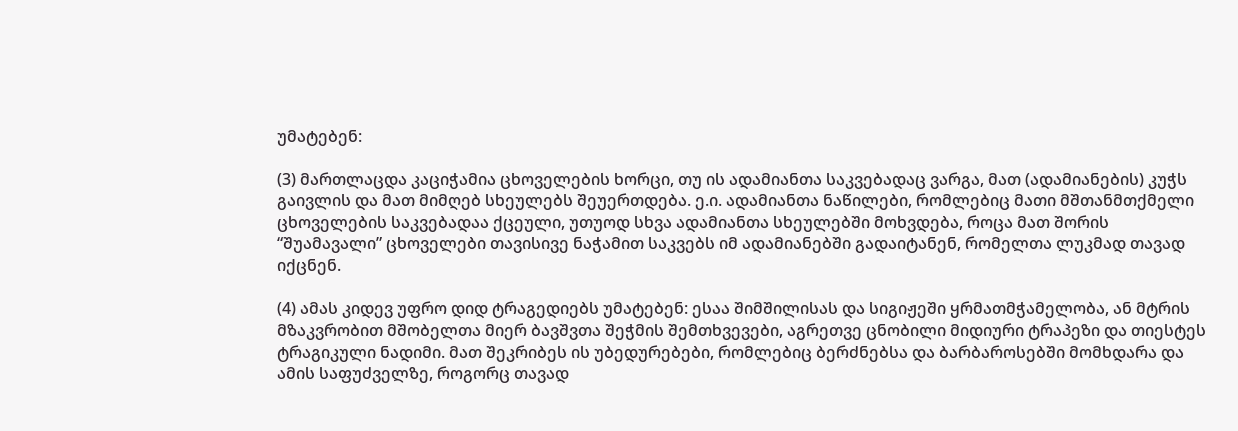უმატებენ:

(3) მართლაცდა კაციჭამია ცხოველების ხორცი, თუ ის ადამიანთა საკვებადაც ვარგა, მათ (ადამიანების) კუჭს გაივლის და მათ მიმღებ სხეულებს შეუერთდება. ე.ი. ადამიანთა ნაწილები, რომლებიც მათი მშთანმთქმელი ცხოველების საკვებადაა ქცეული, უთუოდ სხვა ადამიანთა სხეულებში მოხვდება, როცა მათ შორის “შუამავალი” ცხოველები თავისივე ნაჭამით საკვებს იმ ადამიანებში გადაიტანენ, რომელთა ლუკმად თავად იქცნენ.

(4) ამას კიდევ უფრო დიდ ტრაგედიებს უმატებენ: ესაა შიმშილისას და სიგიჟეში ყრმათმჭამელობა, ან მტრის მზაკვრობით მშობელთა მიერ ბავშვთა შეჭმის შემთხვევები, აგრეთვე ცნობილი მიდიური ტრაპეზი და თიესტეს ტრაგიკული ნადიმი. მათ შეკრიბეს ის უბედურებები, რომლებიც ბერძნებსა და ბარბაროსებში მომხდარა და ამის საფუძველზე, როგორც თავად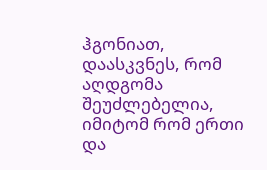ჰგონიათ, დაასკვნეს, რომ აღდგომა შეუძლებელია, იმიტომ რომ ერთი და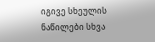იგივე სხეულის ნაწილები სხვა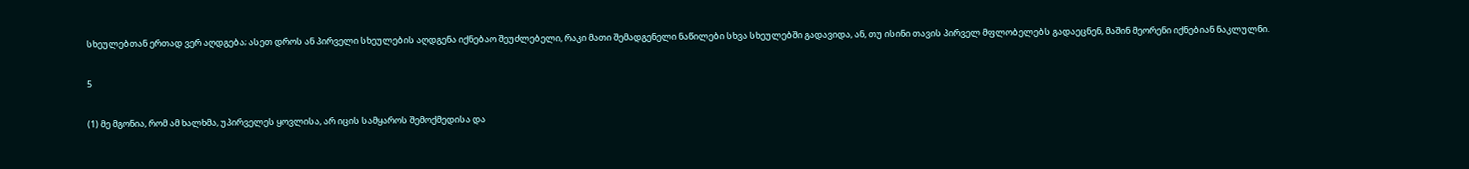სხეულებთან ერთად ვერ აღდგება; ასეთ დროს ან პირველი სხეულების აღდგენა იქნებაო შეუძლებელი, რაკი მათი შემადგენელი ნაწილები სხვა სხეულებში გადავიდა, ან, თუ ისინი თავის პირველ მფლობელებს გადაეცნენ, მაშინ მეორენი იქნებიან ნაკლულნი.

5

(1) მე მგონია, რომ ამ ხალხმა, უპირველეს ყოვლისა, არ იცის სამყაროს შემოქმედისა და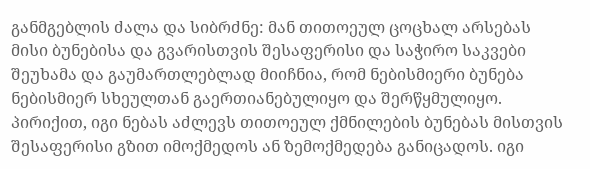განმგებლის ძალა და სიბრძნე: მან თითოეულ ცოცხალ არსებას მისი ბუნებისა და გვარისთვის შესაფერისი და საჭირო საკვები შეუხამა და გაუმართლებლად მიიჩნია, რომ ნებისმიერი ბუნება ნებისმიერ სხეულთან გაერთიანებულიყო და შერწყმულიყო. პირიქით, იგი ნებას აძლევს თითოეულ ქმნილების ბუნებას მისთვის შესაფერისი გზით იმოქმედოს ან ზემოქმედება განიცადოს. იგი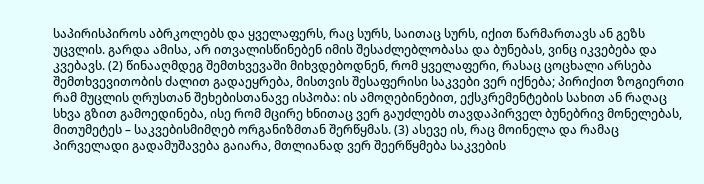საპირისპიროს აბრკოლებს და ყველაფერს, რაც სურს, საითაც სურს, იქით წარმართავს ან გეზს უცვლის. გარდა ამისა, არ ითვალისწინებენ იმის შესაძლებლობასა და ბუნებას, ვინც იკვებება და კვებავს. (2) წინააღმდეგ შემთხვევაში მიხვდებოდნენ, რომ ყველაფერი, რასაც ცოცხალი არსება შემთხვევითობის ძალით გადაეყრება, მისთვის შესაფერისი საკვები ვერ იქნება; პირიქით ზოგიერთი რამ მუცლის ღრუსთან შეხებისთანავე ისპობა: ის ამოღებინებით, ექსკრემენტების სახით ან რაღაც სხვა გზით გამოედინება, ისე რომ მცირე ხნითაც ვერ გაუძლებს თავდაპირველ ბუნებრივ მონელებას, მითუმეტეს – საკვებისმიმღებ ორგანიზმთან შერწყმას. (3) ასევე ის, რაც მოინელა და რამაც პირველადი გადამუშავება გაიარა, მთლიანად ვერ შეერწყმება საკვების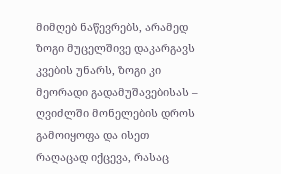მიმღებ ნაწევრებს, არამედ ზოგი მუცელშივე დაკარგავს კვების უნარს, ზოგი კი მეორადი გადამუშავებისას – ღვიძლში მონელების დროს გამოიყოფა და ისეთ რაღაცად იქცევა, რასაც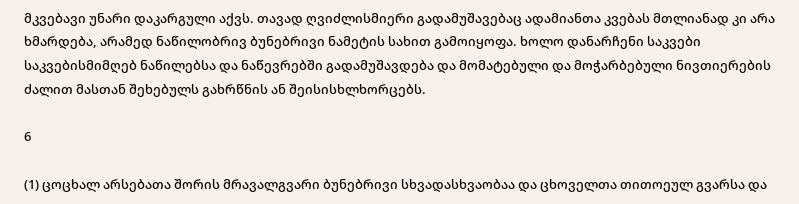მკვებავი უნარი დაკარგული აქვს. თავად ღვიძლისმიერი გადამუშავებაც ადამიანთა კვებას მთლიანად კი არა ხმარდება, არამედ ნაწილობრივ ბუნებრივი ნამეტის სახით გამოიყოფა. ხოლო დანარჩენი საკვები საკვებისმიმღებ ნაწილებსა და ნაწევრებში გადამუშავდება და მომატებული და მოჭარბებული ნივთიერების ძალით მასთან შეხებულს გახრწნის ან შეისისხლხორცებს.

6

(1) ცოცხალ არსებათა შორის მრავალგვარი ბუნებრივი სხვადასხვაობაა და ცხოველთა თითოეულ გვარსა და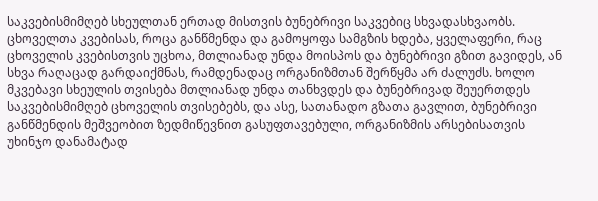საკვებისმიმღებ სხეულთან ერთად მისთვის ბუნებრივი საკვებიც სხვადასხვაობს. ცხოველთა კვებისას, როცა განწმენდა და გამოყოფა სამგზის ხდება, ყველაფერი, რაც ცხოველის კვებისთვის უცხოა, მთლიანად უნდა მოისპოს და ბუნებრივი გზით გავიდეს, ან სხვა რაღაცად გარდაიქმნას, რამდენადაც ორგანიზმთან შერწყმა არ ძალუძს. ხოლო მკვებავი სხეულის თვისება მთლიანად უნდა თანხვდეს და ბუნებრივად შეუერთდეს საკვებისმიმღებ ცხოველის თვისებებს, და ასე, სათანადო გზათა გავლით, ბუნებრივი განწმენდის მეშვეობით ზედმიწევნით გასუფთავებული, ორგანიზმის არსებისათვის უხინჯო დანამატად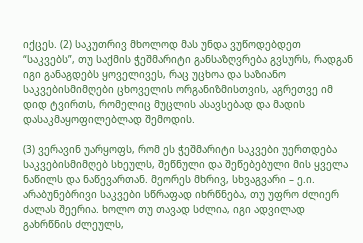იქცეს. (2) საკუთრივ მხოლოდ მას უნდა ვუწოდებდეთ “საკვებს”, თუ საქმის ჭეშმარიტი განსაზღვრება გვსურს, რადგან იგი განაგდებს ყოველივეს, რაც უცხოა და საზიანო საკვებისმიმღები ცხოველის ორგანიზმისთვის, აგრეთვე იმ დიდ ტვირთს, რომელიც მუცლის ასავსებად და მადის დასაკმაყოფილებლად შემოდის.

(3) ვერავინ უარყოფს, რომ ეს ჭეშმარიტი საკვები უერთდება საკვებისმიმღებ სხეულს, შეწნული და შეწებებული მის ყველა ნაწილს და ნაწევართან. მეორეს მხრივ, სხვაგვარი – ე.ი. არაბუნებრივი საკვები სწრაფად იხრწნება, თუ უფრო ძლიერ ძალას შეერია. ხოლო თუ თავად სძლია, იგი ადვილად გახრწნის ძლეულს,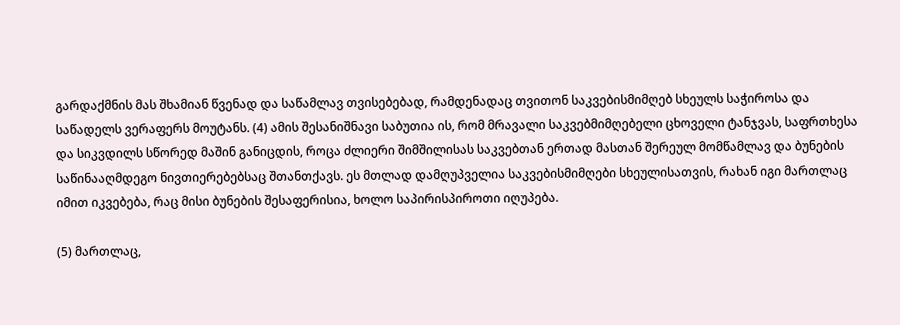გარდაქმნის მას შხამიან წვენად და საწამლავ თვისებებად, რამდენადაც თვითონ საკვებისმიმღებ სხეულს საჭიროსა და საწადელს ვერაფერს მოუტანს. (4) ამის შესანიშნავი საბუთია ის, რომ მრავალი საკვებმიმღებელი ცხოველი ტანჯვას, საფრთხესა და სიკვდილს სწორედ მაშინ განიცდის, როცა ძლიერი შიმშილისას საკვებთან ერთად მასთან შერეულ მომწამლავ და ბუნების საწინააღმდეგო ნივთიერებებსაც შთანთქავს. ეს მთლად დამღუპველია საკვებისმიმღები სხეულისათვის, რახან იგი მართლაც იმით იკვებება, რაც მისი ბუნების შესაფერისია, ხოლო საპირისპიროთი იღუპება.

(5) მართლაც,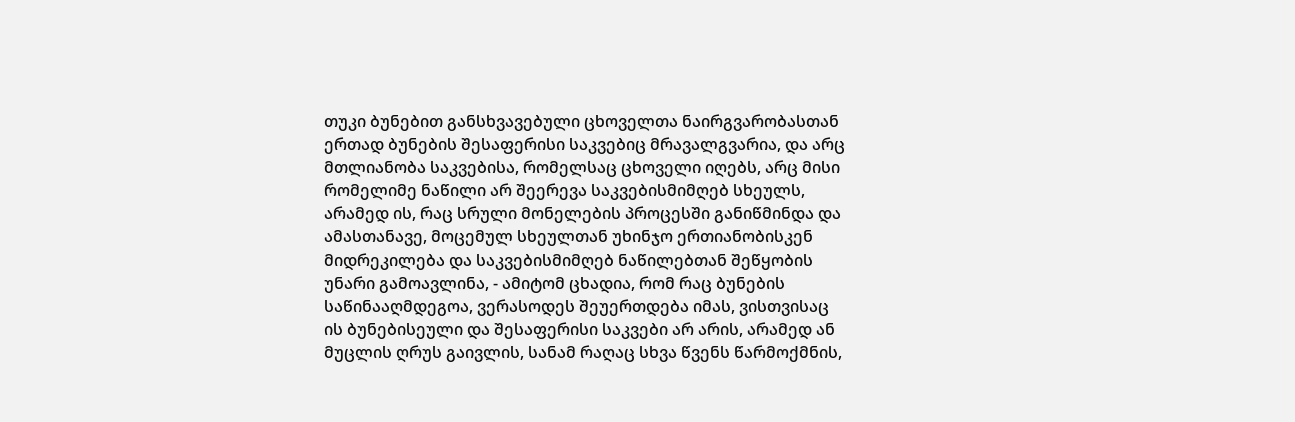თუკი ბუნებით განსხვავებული ცხოველთა ნაირგვარობასთან ერთად ბუნების შესაფერისი საკვებიც მრავალგვარია, და არც მთლიანობა საკვებისა, რომელსაც ცხოველი იღებს, არც მისი რომელიმე ნაწილი არ შეერევა საკვებისმიმღებ სხეულს, არამედ ის, რაც სრული მონელების პროცესში განიწმინდა და ამასთანავე, მოცემულ სხეულთან უხინჯო ერთიანობისკენ მიდრეკილება და საკვებისმიმღებ ნაწილებთან შეწყობის უნარი გამოავლინა, - ამიტომ ცხადია, რომ რაც ბუნების საწინააღმდეგოა, ვერასოდეს შეუერთდება იმას, ვისთვისაც ის ბუნებისეული და შესაფერისი საკვები არ არის, არამედ ან მუცლის ღრუს გაივლის, სანამ რაღაც სხვა წვენს წარმოქმნის,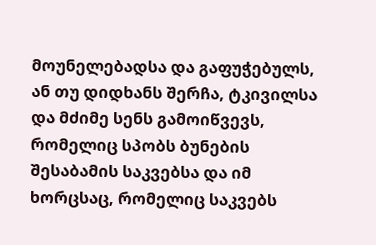მოუნელებადსა და გაფუჭებულს, ან თუ დიდხანს შერჩა, ტკივილსა და მძიმე სენს გამოიწვევს, რომელიც სპობს ბუნების შესაბამის საკვებსა და იმ ხორცსაც, რომელიც საკვებს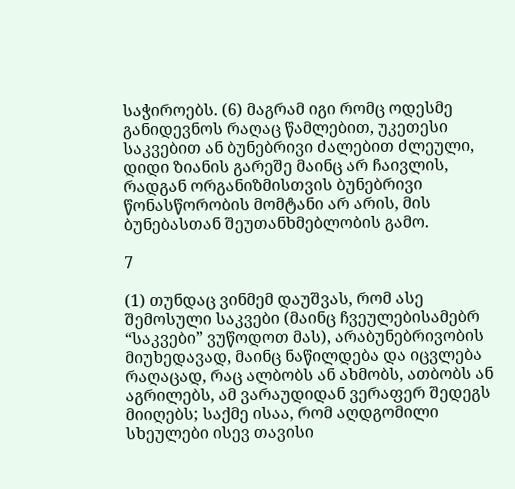საჭიროებს. (6) მაგრამ იგი რომც ოდესმე განიდევნოს რაღაც წამლებით, უკეთესი საკვებით ან ბუნებრივი ძალებით ძლეული, დიდი ზიანის გარეშე მაინც არ ჩაივლის, რადგან ორგანიზმისთვის ბუნებრივი წონასწორობის მომტანი არ არის, მის ბუნებასთან შეუთანხმებლობის გამო.

7

(1) თუნდაც ვინმემ დაუშვას, რომ ასე შემოსული საკვები (მაინც ჩვეულებისამებრ “საკვები” ვუწოდოთ მას), არაბუნებრივობის მიუხედავად, მაინც ნაწილდება და იცვლება რაღაცად, რაც ალბობს ან ახმობს, ათბობს ან აგრილებს, ამ ვარაუდიდან ვერაფერ შედეგს მიიღებს; საქმე ისაა, რომ აღდგომილი სხეულები ისევ თავისი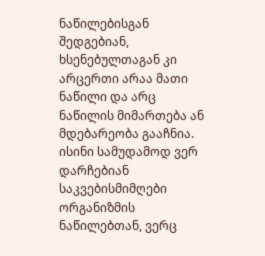ნაწილებისგან შედგებიან, ხსენებულთაგან კი არცერთი არაა მათი ნაწილი და არც ნაწილის მიმართება ან მდებარეობა გააჩნია. ისინი სამუდამოდ ვერ დარჩებიან საკვებისმიმღები ორგანიზმის ნაწილებთან, ვერც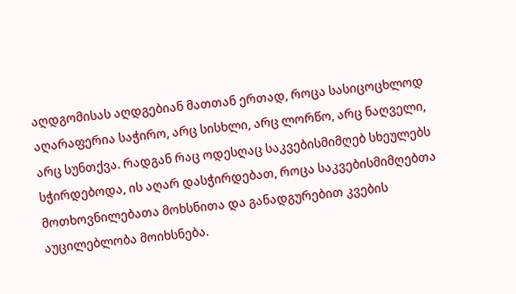აღდგომისას აღდგებიან მათთან ერთად, როცა სასიცოცხლოდ აღარაფერია საჭირო, არც სისხლი, არც ლორწო, არც ნაღველი, არც სუნთქვა. რადგან რაც ოდესღაც საკვებისმიმღებ სხეულებს სჭირდებოდა, ის აღარ დასჭირდებათ, როცა საკვებისმიმღებთა მოთხოვნილებათა მოხსნითა და განადგურებით კვების აუცილებლობა მოიხსნება.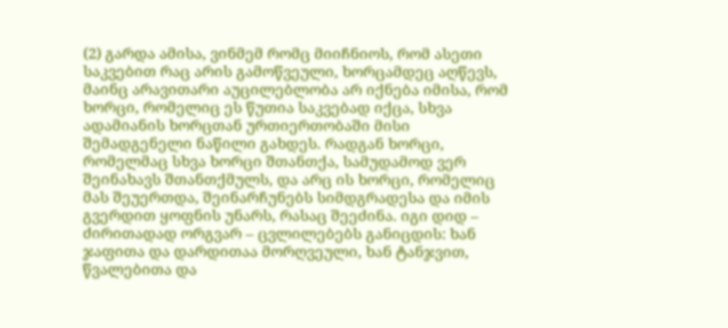(2) გარდა ამისა, ვინმემ რომც მიიჩნიოს, რომ ასეთი საკვებით რაც არის გამოწვეული, ხორცამდეც აღწევს, მაინც არავითარი აუცილებლობა არ იქნება იმისა, რომ ხორცი, რომელიც ეს წუთია საკვებად იქცა, სხვა ადამიანის ხორცთან ურთიერთობაში მისი შემადგენელი ნაწილი გახდეს. რადგან ხორცი, რომელმაც სხვა ხორცი შთანთქა, სამუდამოდ ვერ შეინახავს შთანთქმულს, და არც ის ხორცი, რომელიც მას შეუერთდა, შეინარჩუნებს სიმდგრადესა და იმის გვერდით ყოფნის უნარს, რასაც შეეძინა. იგი დიდ – ძირითადად ორგვარ – ცვლილებებს განიცდის: ხან ჯაფითა და დარდითაა მორღვეული, ხან ტანჯვით, წვალებითა და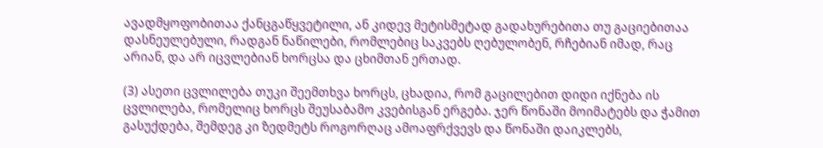ავადმყოფობითაა ქანცგაწყვეტილი, ან კიდევ მეტისმეტად გადახურებითა თუ გაციებითაა დასნეულებული, რადგან ნაწილები, რომლებიც საკვებს ღებულობენ, რჩებიან იმად, რაც არიან, და არ იცვლებიან ხორცსა და ცხიმთან ერთად.

(3) ასეთი ცვლილება თუკი შეემთხვა ხორცს, ცხადია, რომ გაცილებით დიდი იქნება ის ცვლილება, რომელიც ხორცს შეუსაბამო კვებისგან ერგება. ჯერ წონაში მოიმატებს და ჭამით გასუქდება, შემდეგ კი ზედმეტს როგორღაც ამოაფრქვევს და წონაში დაიკლებს,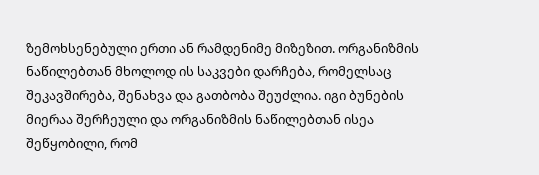ზემოხსენებული ერთი ან რამდენიმე მიზეზით. ორგანიზმის ნაწილებთან მხოლოდ ის საკვები დარჩება, რომელსაც შეკავშირება, შენახვა და გათბობა შეუძლია. იგი ბუნების მიერაა შერჩეული და ორგანიზმის ნაწილებთან ისეა შეწყობილი, რომ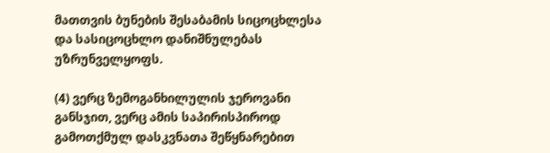მათთვის ბუნების შესაბამის სიცოცხლესა და სასიცოცხლო დანიშნულებას უზრუნველყოფს.

(4) ვერც ზემოგანხილულის ჯეროვანი განსჯით, ვერც ამის საპირისპიროდ გამოთქმულ დასკვნათა შეწყნარებით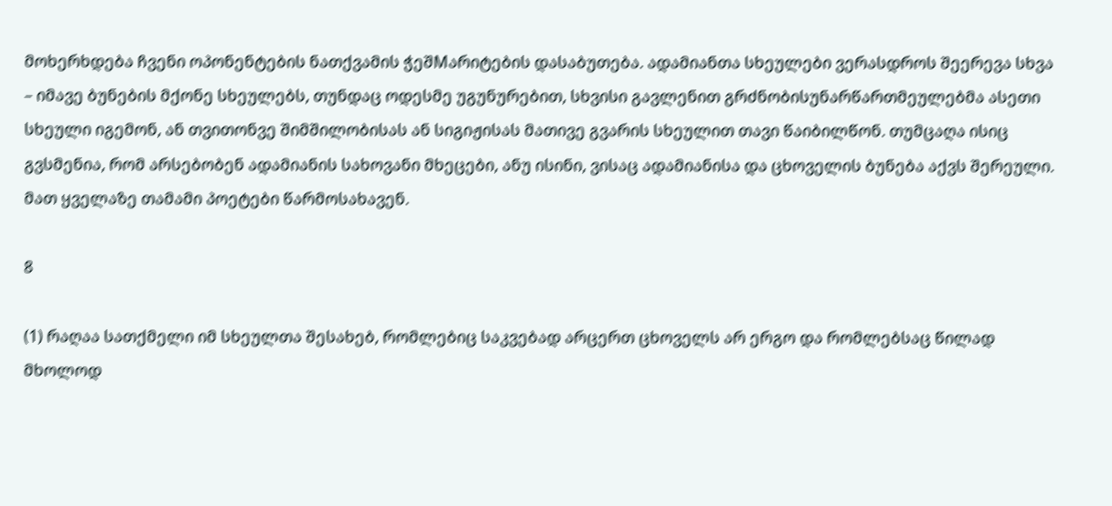მოხერხდება ჩვენი ოპონენტების ნათქვამის ჭეშMარიტების დასაბუთება. ადამიანთა სხეულები ვერასდროს შეერევა სხვა – იმავე ბუნების მქონე სხეულებს, თუნდაც ოდესმე უგუნურებით, სხვისი გავლენით გრძნობისუნარწართმეულებმა ასეთი სხეული იგემონ, ან თვითონვე შიმშილობისას ან სიგიჟისას მათივე გვარის სხეულით თავი წაიბილწონ. თუმცაღა ისიც გვსმენია, რომ არსებობენ ადამიანის სახოვანი მხეცები, ანუ ისინი, ვისაც ადამიანისა და ცხოველის ბუნება აქვს შერეული. მათ ყველაზე თამამი პოეტები წარმოსახავენ.

8

(1) რაღაა სათქმელი იმ სხეულთა შესახებ, რომლებიც საკვებად არცერთ ცხოველს არ ერგო და რომლებსაც წილად მხოლოდ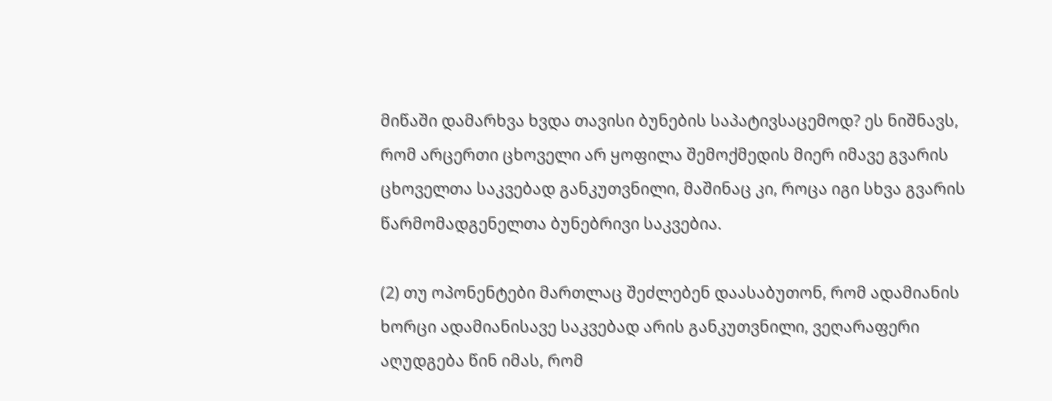მიწაში დამარხვა ხვდა თავისი ბუნების საპატივსაცემოდ? ეს ნიშნავს, რომ არცერთი ცხოველი არ ყოფილა შემოქმედის მიერ იმავე გვარის ცხოველთა საკვებად განკუთვნილი, მაშინაც კი, როცა იგი სხვა გვარის წარმომადგენელთა ბუნებრივი საკვებია.

(2) თუ ოპონენტები მართლაც შეძლებენ დაასაბუთონ, რომ ადამიანის ხორცი ადამიანისავე საკვებად არის განკუთვნილი, ვეღარაფერი აღუდგება წინ იმას, რომ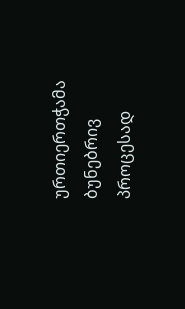ურთიერთჭამა ბუნებრივ პროცესად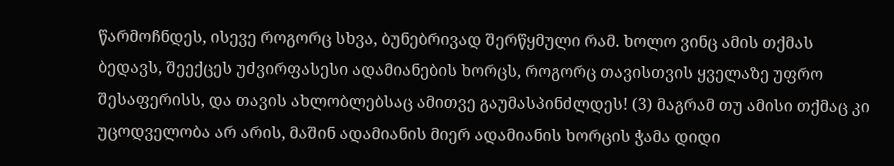წარმოჩნდეს, ისევე როგორც სხვა, ბუნებრივად შერწყმული რამ. ხოლო ვინც ამის თქმას ბედავს, შეექცეს უძვირფასესი ადამიანების ხორცს, როგორც თავისთვის ყველაზე უფრო შესაფერისს, და თავის ახლობლებსაც ამითვე გაუმასპინძლდეს! (3) მაგრამ თუ ამისი თქმაც კი უცოდველობა არ არის, მაშინ ადამიანის მიერ ადამიანის ხორცის ჭამა დიდი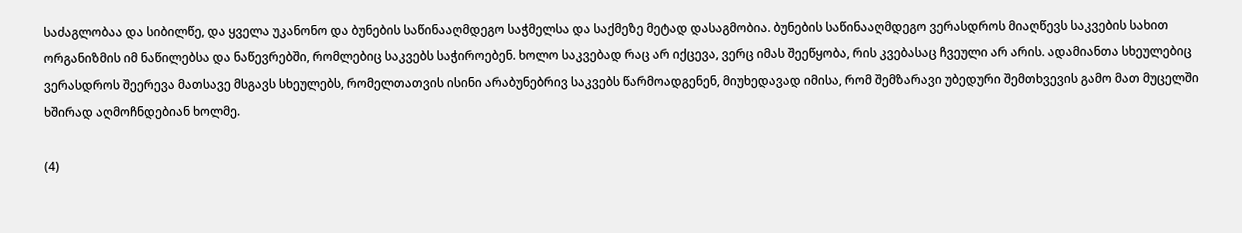საძაგლობაა და სიბილწე, და ყველა უკანონო და ბუნების საწინააღმდეგო საჭმელსა და საქმეზე მეტად დასაგმობია. ბუნების საწინააღმდეგო ვერასდროს მიაღწევს საკვების სახით ორგანიზმის იმ ნაწილებსა და ნაწევრებში, რომლებიც საკვებს საჭიროებენ. ხოლო საკვებად რაც არ იქცევა, ვერც იმას შეეწყობა, რის კვებასაც ჩვეული არ არის. ადამიანთა სხეულებიც ვერასდროს შეერევა მათსავე მსგავს სხეულებს, რომელთათვის ისინი არაბუნებრივ საკვებს წარმოადგენენ, მიუხედავად იმისა, რომ შემზარავი უბედური შემთხვევის გამო მათ მუცელში ხშირად აღმოჩნდებიან ხოლმე.

(4)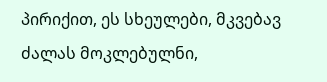პირიქით, ეს სხეულები, მკვებავ ძალას მოკლებულნი,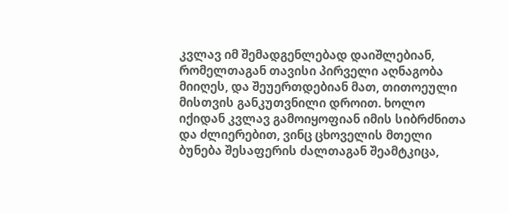კვლავ იმ შემადგენლებად დაიშლებიან, რომელთაგან თავისი პირველი აღნაგობა მიიღეს, და შეუერთდებიან მათ, თითოეული მისთვის განკუთვნილი დროით. ხოლო იქიდან კვლავ გამოიყოფიან იმის სიბრძნითა და ძლიერებით, ვინც ცხოველის მთელი ბუნება შესაფერის ძალთაგან შეამტკიცა,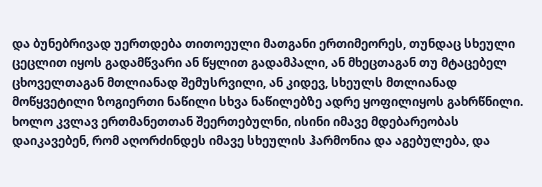და ბუნებრივად უერთდება თითოეული მათგანი ერთიმეორეს, თუნდაც სხეული ცეცლით იყოს გადამწვარი ან წყლით გადამპალი, ან მხეცთაგან თუ მტაცებელ ცხოველთაგან მთლიანად შემუსრვილი, ან კიდევ, სხეულს მთლიანად მოწყვეტილი ზოგიერთი ნაწილი სხვა ნაწილებზე ადრე ყოფილიყოს გახრწნილი. ხოლო კვლავ ერთმანეთთან შეერთებულნი, ისინი იმავე მდებარეობას დაიკავებენ, რომ აღორძინდეს იმავე სხეულის ჰარმონია და აგებულება, და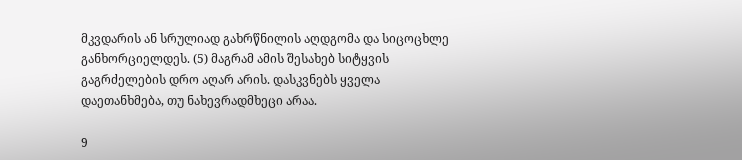მკვდარის ან სრულიად გახრწნილის აღდგომა და სიცოცხლე განხორციელდეს. (5) მაგრამ ამის შესახებ სიტყვის გაგრძელების დრო აღარ არის. დასკვნებს ყველა დაეთანხმება, თუ ნახევრადმხეცი არაა.

9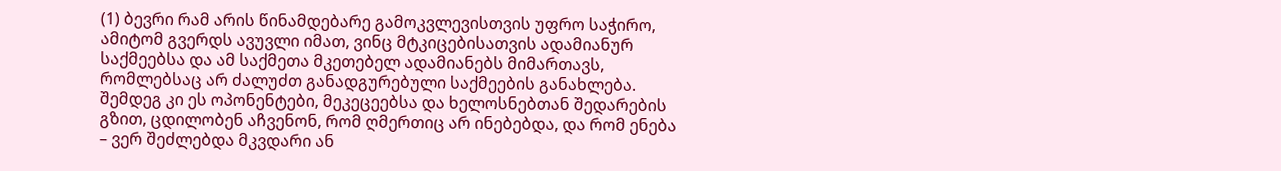(1) ბევრი რამ არის წინამდებარე გამოკვლევისთვის უფრო საჭირო, ამიტომ გვერდს ავუვლი იმათ, ვინც მტკიცებისათვის ადამიანურ საქმეებსა და ამ საქმეთა მკეთებელ ადამიანებს მიმართავს, რომლებსაც არ ძალუძთ განადგურებული საქმეების განახლება. შემდეგ კი ეს ოპონენტები, მეკეცეებსა და ხელოსნებთან შედარების გზით, ცდილობენ აჩვენონ, რომ ღმერთიც არ ინებებდა, და რომ ენება – ვერ შეძლებდა მკვდარი ან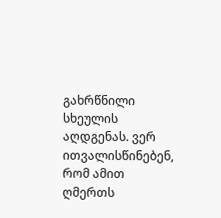გახრწნილი სხეულის აღდგენას. ვერ ითვალისწინებენ, რომ ამით ღმერთს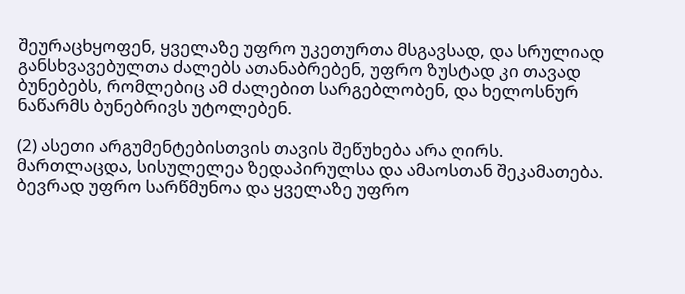შეურაცხყოფენ, ყველაზე უფრო უკეთურთა მსგავსად, და სრულიად განსხვავებულთა ძალებს ათანაბრებენ, უფრო ზუსტად კი თავად ბუნებებს, რომლებიც ამ ძალებით სარგებლობენ, და ხელოსნურ ნაწარმს ბუნებრივს უტოლებენ.

(2) ასეთი არგუმენტებისთვის თავის შეწუხება არა ღირს. მართლაცდა, სისულელეა ზედაპირულსა და ამაოსთან შეკამათება. ბევრად უფრო სარწმუნოა და ყველაზე უფრო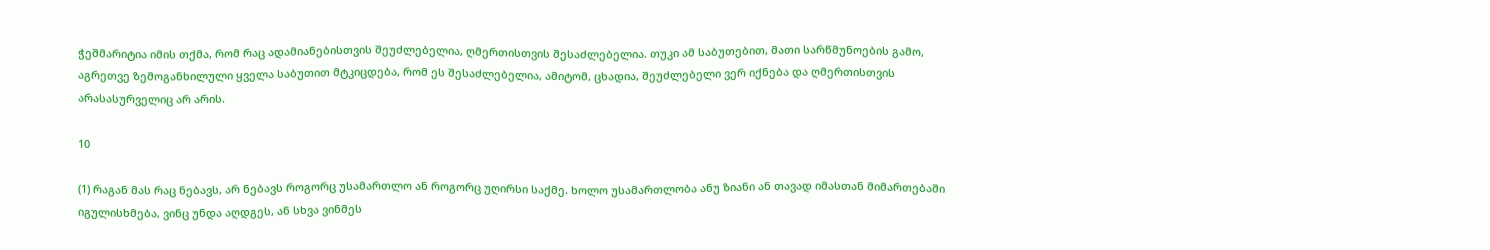ჭეშმარიტია იმის თქმა, რომ რაც ადამიანებისთვის შეუძლებელია, ღმერთისთვის შესაძლებელია. თუკი ამ საბუთებით, მათი სარწმუნოების გამო, აგრეთვე ზემოგანხილული ყველა საბუთით მტკიცდება, რომ ეს შესაძლებელია, ამიტომ, ცხადია, შეუძლებელი ვერ იქნება და ღმერთისთვის არასასურველიც არ არის.

10

(1) რაგან მას რაც ნებავს, არ ნებავს როგორც უსამართლო ან როგორც უღირსი საქმე. ხოლო უსამართლობა ანუ ზიანი ან თავად იმასთან მიმართებაში იგულისხმება, ვინც უნდა აღდგეს, ან სხვა ვინმეს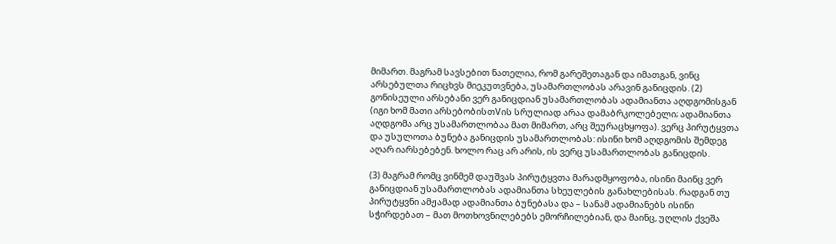მიმართ. მაგრამ სავსებით ნათელია, რომ გარეშეთაგან და იმათგან, ვინც არსებულთა რიცხვს მიეკუთვნება, უსამართლობას არავინ განიცდის. (2) გონისეული არსებანი ვერ განიცდიან უსამართლობას ადამიანთა აღდგომისგან (იგი ხომ მათი არსებობისთVის სრულიად არაა დამაბრკოლებელი; ადამიანთა აღდგომა არც უსამართლობაა მათ მიმართ, არც შეურაცხყოფა). ვერც პირუტყვთა და უსულოთა ბუნება განიცდის უსამართლობას: ისინი ხომ აღდგომის შემდეგ აღარ იარსებებენ. ხოლო რაც არ არის, ის ვერც უსამართლობას განიცდის.

(3) მაგრამ რომც ვინმემ დაუშვას პირუტყვთა მარადმყოფობა, ისინი მაინც ვერ განიცდიან უსამართლობას ადამიანთა სხეულების განახლებისას. რადგან თუ პირუტყვნი ამჟამად ადამიანთა ბუნებასა და – სანამ ადამიანებს ისინი სჭირდებათ – მათ მოთხოვნილებებს ემორჩილებიან, და მაინც, უღლის ქვეშა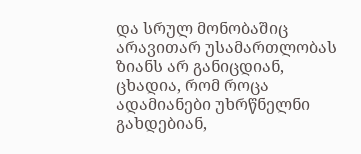და სრულ მონობაშიც არავითარ უსამართლობას ზიანს არ განიცდიან, ცხადია, რომ როცა ადამიანები უხრწნელნი გახდებიან,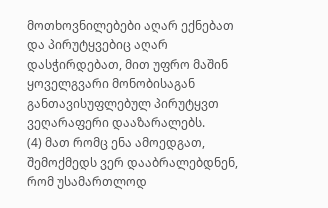მოთხოვნილებები აღარ ექნებათ და პირუტყვებიც აღარ დასჭირდებათ, მით უფრო მაშინ ყოველგვარი მონობისაგან განთავისუფლებულ პირუტყვთ ვეღარაფერი დააზარალებს.
(4) მათ რომც ენა ამოედგათ, შემოქმედს ვერ დააბრალებდნენ, რომ უსამართლოდ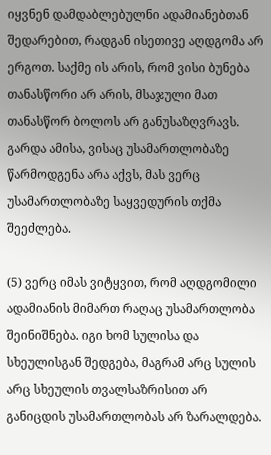იყვნენ დამდაბლებულნი ადამიანებთან შედარებით, რადგან ისეთივე აღდგომა არ ერგოთ. საქმე ის არის, რომ ვისი ბუნება თანასწორი არ არის, მსაჯული მათ თანასწორ ბოლოს არ განუსაზღვრავს. გარდა ამისა, ვისაც უსამართლობაზე წარმოდგენა არა აქვს, მას ვერც უსამართლობაზე საყვედურის თქმა შეეძლება.

(5) ვერც იმას ვიტყვით, რომ აღდგომილი ადამიანის მიმართ რაღაც უსამართლობა შეინიშნება. იგი ხომ სულისა და სხეულისგან შედგება, მაგრამ არც სულის არც სხეულის თვალსაზრისით არ განიცდის უსამართლობას არ ზარალდება.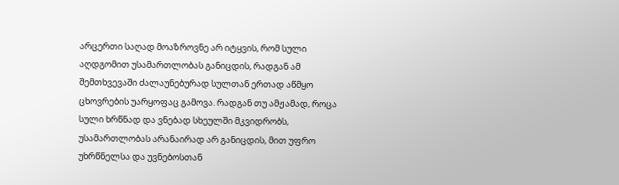არცერთი საღად მოაზროვნე არ იტყვის, რომ სული აღდგომით უსამართლობას განიცდის, რადგან ამ შემთხვევაში ძალაუნებურად სულთან ერთად აწმყო ცხოვრების უარყოფაც გამოვა. რადგან თუ ამჟამად, როცა სული ხრწნად და ვნებად სხეულში მკვიდრობს, უსამართლობას არანაირად არ განიცდის, მით უფრო უხრწნელსა და უვნებოსთან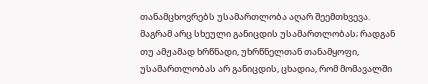თანამცხოვრებს უსამართლობა აღარ შეემთხვევა. მაგრამ არც სხეული განიცდის უსამართლობას; რადგან თუ ამჟამად ხრწნადი, უხრწნელთან თანამყოფი, უსამართლობას არ განიცდის, ცხადია, რომ მომავალში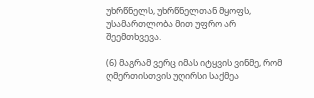უხრწნელს, უხრწნელთან მყოფს, უსამართლობა მით უფრო არ შეემთხვევა.

(6) მაგრამ ვერც იმას იტყვის ვინმე, რომ ღმერთისთვის უღირსი საქმეა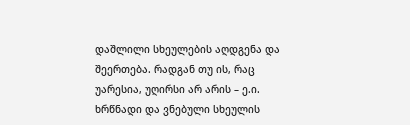დაშლილი სხეულების აღდგენა და შეერთება. რადგან თუ ის, რაც უარესია, უღირსი არ არის – ე.ი. ხრწნადი და ვნებული სხეულის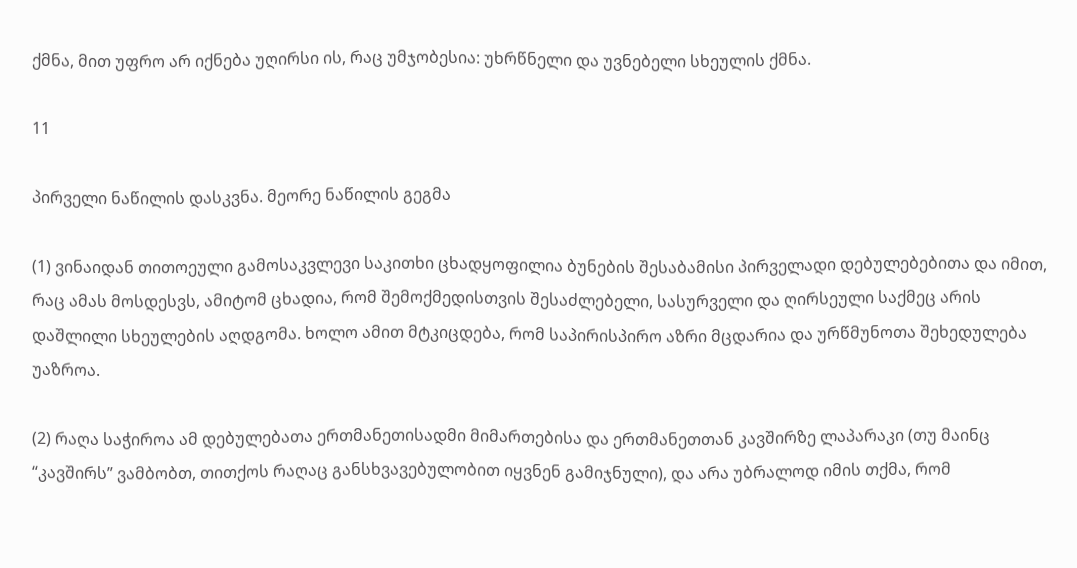ქმნა, მით უფრო არ იქნება უღირსი ის, რაც უმჯობესია: უხრწნელი და უვნებელი სხეულის ქმნა.

11

პირველი ნაწილის დასკვნა. მეორე ნაწილის გეგმა

(1) ვინაიდან თითოეული გამოსაკვლევი საკითხი ცხადყოფილია ბუნების შესაბამისი პირველადი დებულებებითა და იმით, რაც ამას მოსდესვს, ამიტომ ცხადია, რომ შემოქმედისთვის შესაძლებელი, სასურველი და ღირსეული საქმეც არის დაშლილი სხეულების აღდგომა. ხოლო ამით მტკიცდება, რომ საპირისპირო აზრი მცდარია და ურწმუნოთა შეხედულება უაზროა.

(2) რაღა საჭიროა ამ დებულებათა ერთმანეთისადმი მიმართებისა და ერთმანეთთან კავშირზე ლაპარაკი (თუ მაინც “კავშირს” ვამბობთ, თითქოს რაღაც განსხვავებულობით იყვნენ გამიჯნული), და არა უბრალოდ იმის თქმა, რომ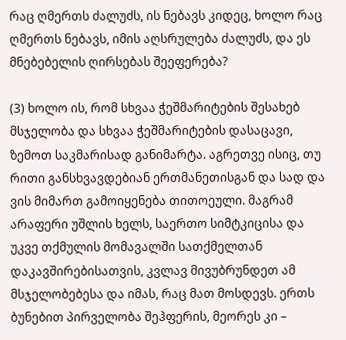რაც ღმერთს ძალუძს, ის ნებავს კიდეც, ხოლო რაც ღმერთს ნებავს, იმის აღსრულება ძალუძს, და ეს მნებებელის ღირსებას შეეფერება?

(3) ხოლო ის, რომ სხვაა ჭეშმარიტების შესახებ მსჯელობა და სხვაა ჭეშმარიტების დასაცავი, ზემოთ საკმარისად განიმარტა. აგრეთვე ისიც, თუ რითი განსხვავდებიან ერთმანეთისგან და სად და ვის მიმართ გამოიყენება თითოეული. მაგრამ არაფერი უშლის ხელს, საერთო სიმტკიცისა და უკვე თქმულის მომავალში სათქმელთან დაკავშირებისათვის, კვლავ მივუბრუნდეთ ამ მსჯელობებესა და იმას, რაც მათ მოსდევს. ერთს ბუნებით პირველობა შეჰფერის, მეორეს კი –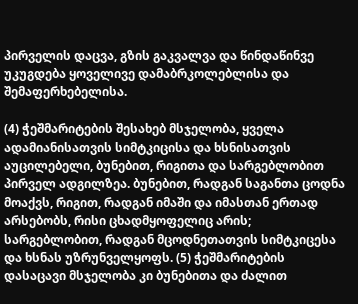პირველის დაცვა, გზის გაკვალვა და წინდაწინვე უკუგდება ყოველივე დამაბრკოლებლისა და შემაფერხებელისა.

(4) ჭეშმარიტების შესახებ მსჯელობა, ყველა ადამიანისათვის სიმტკიცისა და ხსნისათვის აუცილებელი, ბუნებით, რიგითა და სარგებლობით პირველ ადგილზეა. ბუნებით, რადგან საგანთა ცოდნა მოაქვს, რიგით, რადგან იმაში და იმასთან ერთად არსებობს, რისი ცხადმყოფელიც არის; სარგებლობით, რადგან მცოდნეთათვის სიმტკიცესა და ხსნას უზრუნველყოფს. (5) ჭეშმარიტების დასაცავი მსჯელობა კი ბუნებითა და ძალით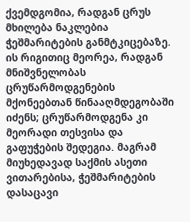ქვემდგომია, რადგან ცრუს მხილება ნაკლებია ჭეშმარიტების განმტკიცებაზე. ის რიგითიც მეორეა, რადგან მნიშვნელობას ცრუწარმოდგენების მქონეებთან წინააღმდეგობაში იძენს; ცრუწარმოდგენა კი მეორადი თესვისა და გაფუჭების შედეგია. მაგრამ მიუხედავად საქმის ასეთი ვითარებისა, ჭეშმარიტების დასაცავი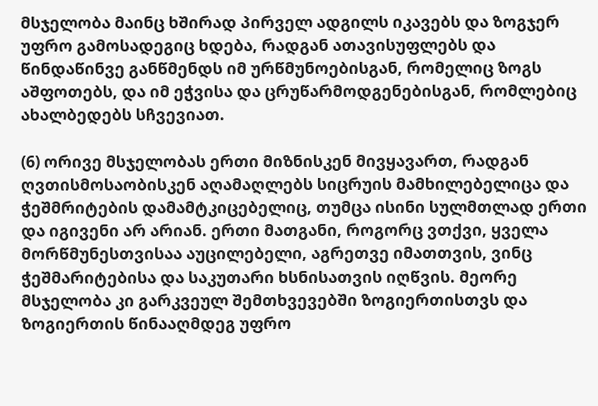მსჯელობა მაინც ხშირად პირველ ადგილს იკავებს და ზოგჯერ უფრო გამოსადეგიც ხდება, რადგან ათავისუფლებს და წინდაწინვე განწმენდს იმ ურწმუნოებისგან, რომელიც ზოგს აშფოთებს, და იმ ეჭვისა და ცრუწარმოდგენებისგან, რომლებიც ახალბედებს სჩვევიათ.

(6) ორივე მსჯელობას ერთი მიზნისკენ მივყავართ, რადგან ღვთისმოსაობისკენ აღამაღლებს სიცრუის მამხილებელიცა და ჭეშმრიტების დამამტკიცებელიც, თუმცა ისინი სულმთლად ერთი და იგივენი არ არიან. ერთი მათგანი, როგორც ვთქვი, ყველა მორწმუნესთვისაა აუცილებელი, აგრეთვე იმათთვის, ვინც ჭეშმარიტებისა და საკუთარი ხსნისათვის იღწვის. მეორე მსჯელობა კი გარკვეულ შემთხვევებში ზოგიერთისთვს და ზოგიერთის წინააღმდეგ უფრო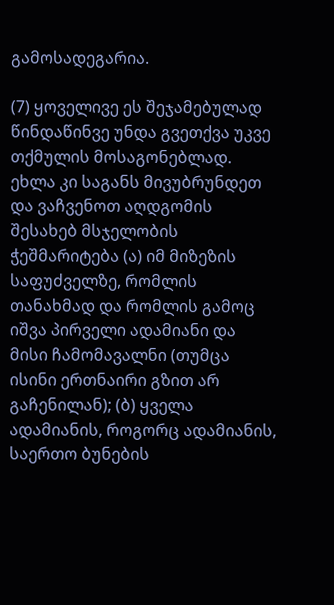გამოსადეგარია.

(7) ყოველივე ეს შეჯამებულად წინდაწინვე უნდა გვეთქვა უკვე თქმულის მოსაგონებლად. ეხლა კი საგანს მივუბრუნდეთ და ვაჩვენოთ აღდგომის შესახებ მსჯელობის ჭეშმარიტება (ა) იმ მიზეზის საფუძველზე, რომლის თანახმად და რომლის გამოც იშვა პირველი ადამიანი და მისი ჩამომავალნი (თუმცა ისინი ერთნაირი გზით არ გაჩენილან); (ბ) ყველა ადამიანის, როგორც ადამიანის, საერთო ბუნების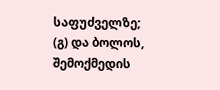საფუძველზე; (გ) და ბოლოს, შემოქმედის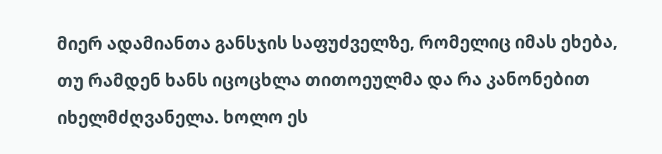მიერ ადამიანთა განსჯის საფუძველზე, რომელიც იმას ეხება, თუ რამდენ ხანს იცოცხლა თითოეულმა და რა კანონებით იხელმძღვანელა. ხოლო ეს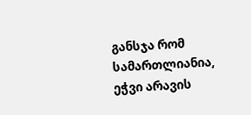განსჯა რომ სამართლიანია, ეჭვი არავის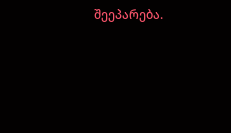შეეპარება.